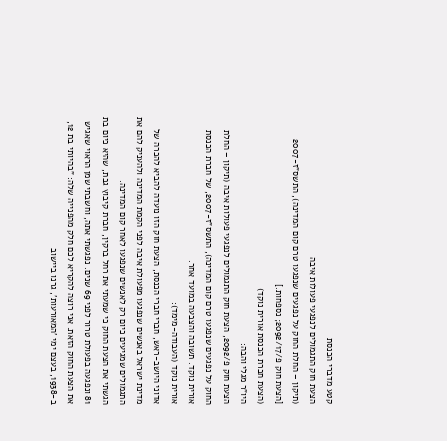קטע מדברי הכנסת
הצעת חוק התגמולים לנפגעי פעולות איבה
(תיקון – החלת החוק על נפגעים שנפגעו טרם קום המדינה), התשס"ז-2007
[הצעת חוק פ/2092/17; נספחות.]
(הצעת חברת הכנסת אורית נוקד)
היו"ר מגלי והבה:
הצעת חוק פ/2092, הצעת חוק התגמולים לנפגעי פעולות איבה (תיקון – החלת החוק על נפגעים שנפגעו טרם קום המדינה), התשס"ז-2007, של חברת הכנסת אורית נוקד. תשובה והצבעה במועד אחר.
אורית נוקד (העבודה-מימד):
אדוני היושב-ראש, חברי חברי הכנסת, הצעת חוק הזו נועדה להביא להכרה של מדינת ישראל באנשים שנפגעו מפעולת איבה לפני הקמת המדינה ולהעניק להם את התגמולים שמגיעים כיום רק לאנשים שנפגעו לאחר קום המדינה.
הגשתי את הצעת החוק כי שמעתי את רחל ברקין, חברת קיבוץ גבת, שהיא כיום בת 81 ונפגעה בפעולת טרור לפני 69 שנים. נפגשתי אתה, וחשבתי שמן הראוי שאגיש את הצעת החוק הזאת. אני רוצה להקריא לכם חלק מהפנייה שלה: "בהיותי בת 12, ב-1938, בעצם ימי 'המאורעות', גרנו ביישוב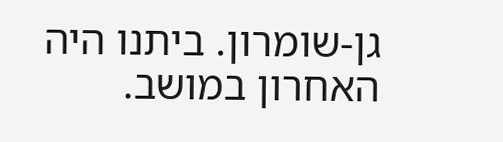גן-שומרון. ביתנו היה האחרון במושב.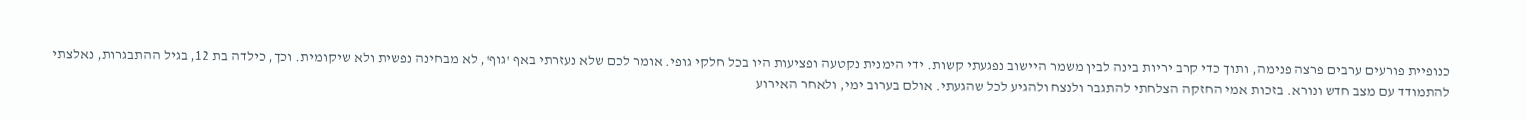כנופיית פורעים ערבים פרצה פנימה, ותוך כדי קרב יריות בינה לבין משמר היישוב נפגעתי קשות. ידי הימנית נקטעה ופציעות היו בכל חלקי גופי. אומר לכם שלא נעזרתי באף 'גוף', לא מבחינה נפשית ולא שיקומית. וכך, כילדה בת 12, בגיל ההתבגרות, נאלצתי להתמודד עם מצב חדש ונורא. בזכות אמי החזקה הצלחתי להתגבר ולנצח ולהגיע לכל שהגעתי. אולם בערוב ימי, ולאחר האירוע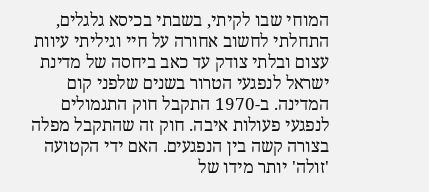המוחי שבו לקיתי, בשבתי בכיסא גלגלים, התחלתי לחשוב אחורה על חיי וגיליתי עיוות עצום ובלתי צודק עד כאב ביחסה של מדינת ישראל לנפגעי הטרור בשנים שלפני קום המדינה. ב-1970 התקבל חוק התגמולים לנפגעי פעולות איבה. חוק זה שהתקבל מפלה בצורה קשה בין הנפגעים. האם ידי הקטועה 'זולה' יותר מידו של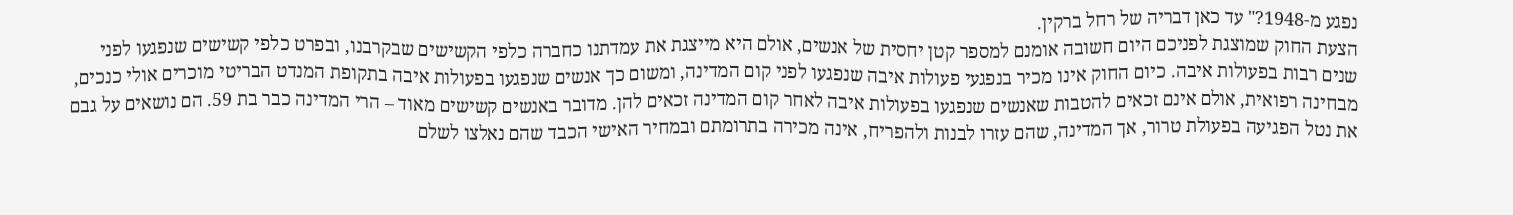נפגע מ-1948?" עד כאן דבריה של רחל ברקין.
הצעת החוק שמוצגת לפניכם היום חשובה אומנם למספר קטן יחסית של אנשים, אולם היא מייצגת את עמדתנו כחברה כלפי הקשישים שבקרבנו, ובפרט כלפי קשישים שנפגעו לפני שנים רבות בפעולות איבה. כיום החוק אינו מכיר בנפגעי פעולות איבה שנפגעו לפני קום המדינה, ומשום כך אנשים שנפגעו בפעולות איבה בתקופת המנדט הבריטי מוכרים אולי כנכים, מבחינה רפואית, אולם אינם זכאים להטבות שאנשים שנפגעו בפעולות איבה לאחר קום המדינה זכאים להן. מדובר באנשים קשישים מאוד – הרי המדינה כבר בת 59. הם נושאים על גבם את נטל הפגיעה בפעולת טרור, אך המדינה, שהם עזרו לבנות ולהפריח, אינה מכירה בתרומתם ובמחיר האישי הכבד שהם נאלצו לשלם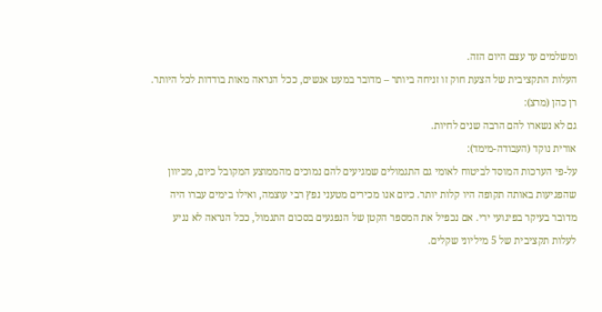ומשלמים עד עצם היום הזה.
העלות התקציבית של הצעת חוק זו זניחה ביותר – מדובר במעט אנשים, ככל הנראה מאות בודדות לכל היותר.
רן כהן (מרצ):
גם לא נשארו להם הרבה שנים לחיות.
אורית נוקד (העבודה-מימד):
על-פי הערכות המוסד לביטוח לאומי גם התגמולים שמגיעים להם נמוכים מהממוצע המקובל כיום, מכיוון שהפגיעות באותה תקופה היו קלות יותר. כיום אנו מכירים מטעני נפץ רבי עוצמה, ואילו בימים עברו היה מדובר בעיקר בפיגועי ירי. אם נכפיל את המספר הקטן של הנפגעים בסכום התגמול, ככל הנראה לא נגיע לעלות תקציבית של 5 מיליוני שקלים.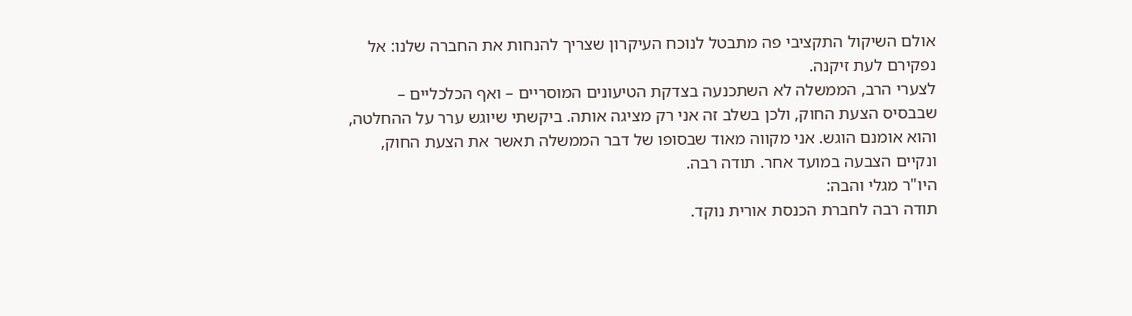אולם השיקול התקציבי פה מתבטל לנוכח העיקרון שצריך להנחות את החברה שלנו: אל נפקירם לעת זיקנה.
לצערי הרב, הממשלה לא השתכנעה בצדקת הטיעונים המוסריים – ואף הכלכליים – שבבסיס הצעת החוק, ולכן בשלב זה אני רק מציגה אותה. ביקשתי שיוגש ערר על ההחלטה, והוא אומנם הוגש. אני מקווה מאוד שבסופו של דבר הממשלה תאשר את הצעת החוק, ונקיים הצבעה במועד אחר. תודה רבה.
היו"ר מגלי והבה:
תודה רבה לחברת הכנסת אורית נוקד.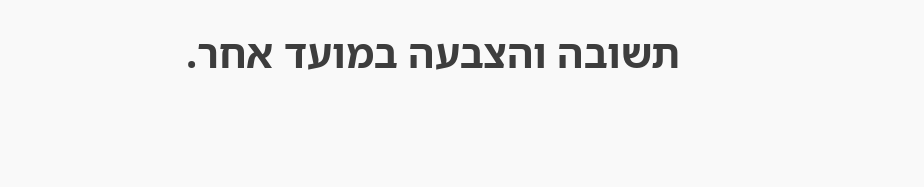תשובה והצבעה במועד אחר.